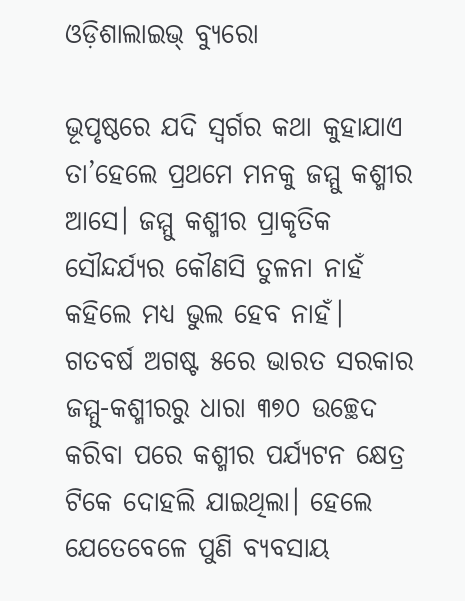ଓଡ଼ିଶାଲାଇଭ୍‌ ବ୍ୟୁରୋ

ଭୂପୃଷ୍ଠରେ ଯଦି ସ୍ୱର୍ଗର କଥା କୁହାଯାଏ ତା’ହେଲେ ପ୍ରଥମେ ମନକୁ ଜମ୍ମୁ କଶ୍ମୀର ଆସେ। ଜମ୍ମୁ କଶ୍ମୀର ପ୍ରାକୃତିକ ସୌନ୍ଦର୍ଯ୍ୟର କୌଣସି ତୁଳନା ନାହଁ କହିଲେ ମଧ୍ୟ ଭୁଲ ହେବ ନାହଁ। ଗତବର୍ଷ ଅଗଷ୍ଟ ୫ରେ ଭାରତ ସରକାର ଜମ୍ମୁ-କଶ୍ମୀରରୁ ଧାରା ୩୭୦ ଉଚ୍ଛେଦ କରିବା ପରେ କଶ୍ମୀର ପର୍ଯ୍ୟଟନ କ୍ଷେତ୍ର ଟିକେ ଦୋହଲି ଯାଇଥିଲା। ହେଲେ ଯେତେବେଳେ ପୁଣି ବ୍ୟବସାୟ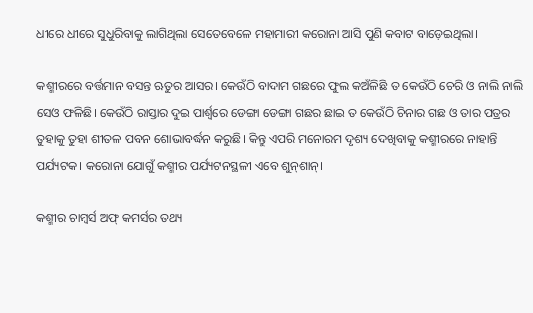ଧୀରେ ଧୀରେ ସୁଧୁରିବାକୁ ଲାଗିଥିଲା ସେତେବେଳେ ମହାମାରୀ କରୋନା ଆସି ପୁଣି କବାଟ ବାଡ଼େଇଥିଲା।

କଶ୍ମୀରରେ ବର୍ତ୍ତମାନ ବସନ୍ତ ଋତୁର ଆସର। କେଉଁଠି ବାଦାମ ଗଛରେ ଫୁଲ କଅଁଳିଛି ତ କେଉଁଠି ଚେରି ଓ ନାଲି ନାଲି ସେଓ ଫଳିଛି। କେଉଁଠି ରାସ୍ତାର ଦୁଇ ପାର୍ଶ୍ଵରେ ଡେଙ୍ଗା ଡେଙ୍ଗା ଗଛର ଛାଇ ତ କେଉଁଠି ଚିନାର ଗଛ ଓ ତାର ପତ୍ରର ତୁହାକୁ ତୁହା ଶୀତଳ ପବନ ଶୋଭାବର୍ଦ୍ଧନ କରୁଛି। କିନ୍ତୁ ଏପରି ମନୋରମ ଦୃଶ୍ୟ ଦେଖିବାକୁ କଶ୍ମୀରରେ ନାହାନ୍ତି ପର୍ଯ୍ୟଟକ। କରୋନା ଯୋଗୁଁ କଶ୍ମୀର ପର୍ଯ୍ୟଟନସ୍ଥଳୀ ଏବେ ଶୁନ୍‌ଶାନ୍‌।

କଶ୍ମୀର ଚାମ୍ବର୍ସ ଅଫ୍‌ କମର୍ସର ତଥ୍ୟ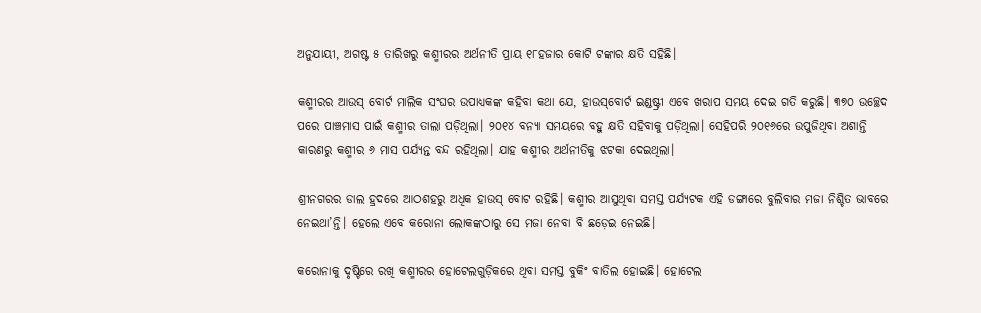ଅନୁଯାୟୀ, ଅଗଷ୍ଟ ୫ ତାରିଖରୁ କଶ୍ମୀରର ଅର୍ଥନୀତି ପ୍ରାୟ ୧୮ହଜାର କୋଟି ଟଙ୍କାର କ୍ଷତି ସହିଛି।

କଶ୍ମୀରର ଆଉସ୍‌ ବୋର୍ଟ ମାଲିକ ସଂଘର ଉପାଧ୍ୟକଙ୍କ କହିବା କଥା ଯେ, ହାଉସ୍‌ବୋର୍ଟ ଇଣ୍ଡଷ୍ଟ୍ରୀ ଏବେ ଖରାପ ସମୟ ଦେଇ ଗତି କରୁଛି। ୩୭୦ ଉଚ୍ଛେଦ ପରେ ପାଞ୍ଚମାସ ପାଇଁ କଶ୍ମୀର ତାଲା ପଡ଼ିଥିଲା। ୨୦୧୪ ବନ୍ୟା ସମୟରେ ବହୁ କ୍ଷତି ସହିବାକୁ ପଡ଼ିଥିଲା। ସେହିପରି ୨୦୧୬ରେ ଉପୁଜିଥିବା ଅଶାନ୍ତି କାରଣରୁ କଶ୍ମୀର ୬ ମାସ ପର୍ଯ୍ୟନ୍ତ ବନ୍ଦ ରହିଥିଲା। ଯାହ କଶ୍ମୀର ଅର୍ଥନୀତିକୁ ଝଟକା ଦେଇଥିଲା।

ଶ୍ରୀନଗରର ଡାଲ ହ୍ରଦରେ ଆଠଶହରୁ ଅଧିକ ହାଉସ୍‌ ବୋଟ ରହିଛି। କଶ୍ମୀର ଆସୁଥିବା ସମସ୍ତ ପର୍ଯ୍ୟଟକ ଏହି ଡଙ୍ଗାରେ ବୁଲିବାର ମଜା ନିଶ୍ଚିତ ଭାବରେ ନେଇଥା’ନ୍ତି। ହେଲେ ଏବେ କରୋନା ଲୋକଙ୍କଠାରୁ ସେ ମଜା ନେବା ବି ଛଡ଼େଇ ନେଇଛି।

କରୋନାକୁ ଦୃଷ୍ଟିରେ ରଖି କଶ୍ମୀରର ହୋଟେଲଗୁଡ଼ିକରେ ଥିବା ସମସ୍ତ ବୁକିଂ ବାତିଲ ହୋଇଛି। ହୋଟେଲ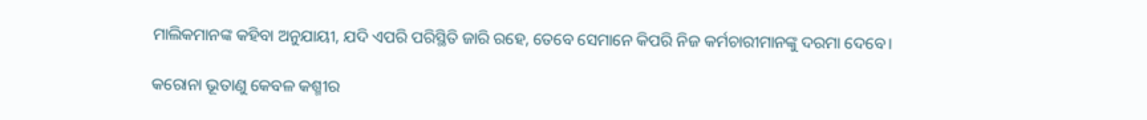ମାଲିକମାନଙ୍କ କହିବା ଅନୁଯାୟୀ, ଯଦି ଏପରି ପରିସ୍ଥିତି ଜାରି ରହେ, ତେବେ ସେମାନେ କିପରି ନିଜ କର୍ମଚାରୀମାନଙ୍କୁ ଦରମା ଦେବେ।

କରୋନା ଭୂତାଣୁ କେବଳ କଶ୍ମୀର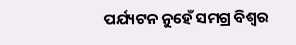ପର୍ଯ୍ୟଟନ ନୁହେଁ ସମଗ୍ର ବିଶ୍ୱର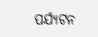ପର୍ଯ୍ୟଟନ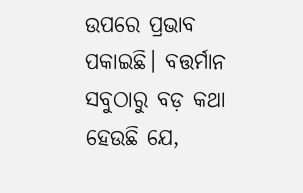ଉପରେ ପ୍ରଭାବ ପକାଇଛି। ବତ୍ତର୍ମାନ ସବୁଠାରୁ ବଡ଼ କଥା ହେଉଛି ଯେ,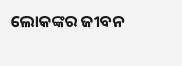ଲୋକଙ୍କର ଜୀବନ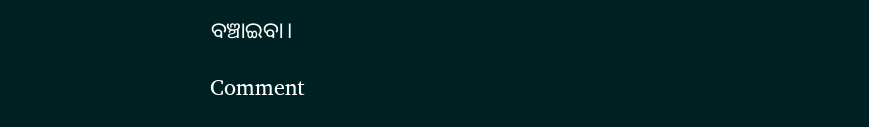ବଞ୍ଚାଇବା।

Comment